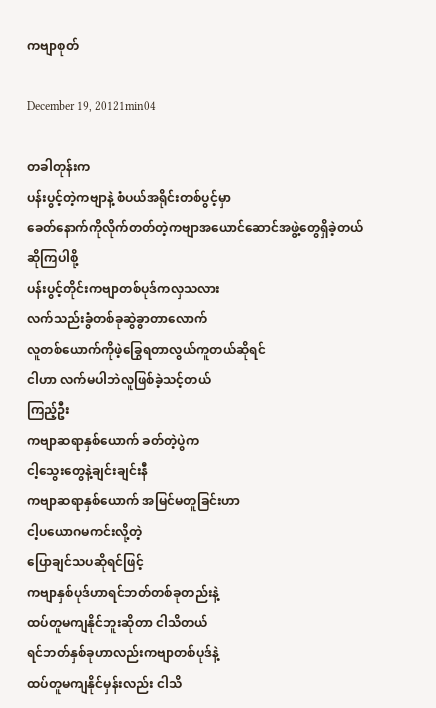ကဗျာစုတ်

December 19, 20121min04

တခါတုန်းက
ပန်းပွင့်တဲ့ကဗျာနဲ့ စံပယ်အရိုင်းတစ်ပွင့်မှာ
ခေတ်နောက်ကိုလိုက်တတ်တဲ့ကဗျာအယောင်ဆောင်အဖွဲ့တွေရှိခဲ့တယ်
ဆိုကြပါစို့
ပန်းပွင့်တိုင်းကဗျာတစ်ပုဒ်ကလှသလား
လက်သည်းခွံတစ်ခုဆွဲခွာတာလောက်
လူတစ်ယောက်ကိုဖဲ့ခြွေရတာလွယ်ကူတယ်ဆိုရင်
ငါဟာ လက်မပါဘဲလူဖြစ်ခဲ့သင့်တယ်
ကြည့်ဦး
ကဗျာဆရာနှစ်ယောက် ခတ်တဲ့ပွဲက
ငါ့သွေးတွေနဲ့ချင်းချင်းနီ
ကဗျာဆရာနှစ်ယောက် အမြင်မတူခြင်းဟာ
ငါ့ပယောဂမကင်းလို့တဲ့
ပြောချင်သပဆိုရင်ဖြင့်
ကဗျာနှစ်ပုဒ်ဟာရင်ဘတ်တစ်ခုတည်းနဲ့
ထပ်တူမကျနိုင်ဘူးဆိုတာ ငါသိတယ်
ရင်ဘတ်နှစ်ခုဟာလည်းကဗျာတစ်ပုဒ်နဲ့
ထပ်တူမကျနိုင်မှန်းလည်း ငါသိ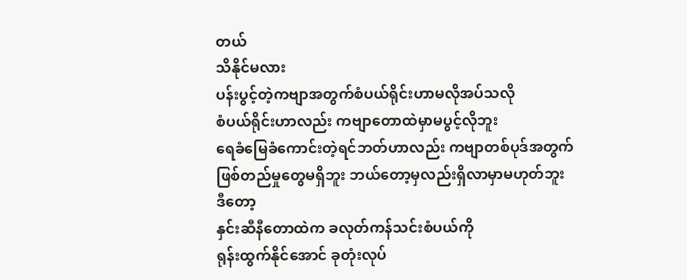တယ်
သိနိုင်မလား
ပန်းပွင့်တဲ့ကဗျာအတွက်စံပယ်ရိုင်းဟာမလိုအပ်သလို
စံပယ်ရိုင်းဟာလည်း ကဗျာတောထဲမှာမပွင့်လိုဘူး
ရေခံမြေခံကောင်းတဲ့ရင်ဘတ်ဟာလည်း ကဗျာတစ်ပုဒ်အတွက်
ဖြစ်တည်မှုတွေမရှိဘူး ဘယ်တော့မှလည်းရှိလာမှာမဟုတ်ဘူး
ဒီတော့
နှင်းဆီနီတောထဲက ခလုတ်ကန်သင်းစံပယ်ကို
ရုန်းထွက်နိုင်အောင် ခုတုံးလုပ်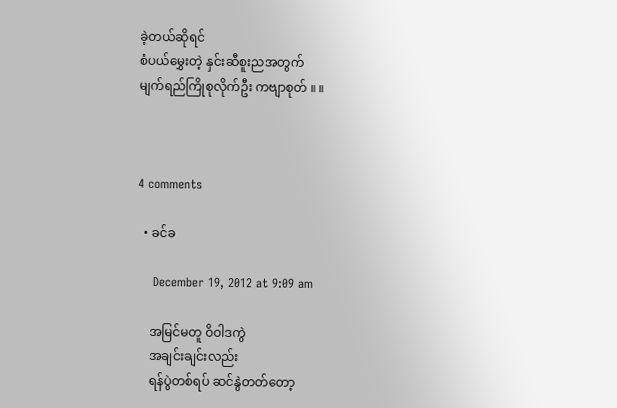ခဲ့တယ်ဆိုရင်
စံပယ်မွှေးတဲ့ နှင်းဆီစူးညအတွက်
မျက်ရည်ကြိုစုလိုက်ဦး ကဗျာစုတ် ။ ။



4 comments

  • ခင်ခ

    December 19, 2012 at 9:09 am

    အမြင်မတူ ဝိဝါဒကွဲ
    အချင်းချင်းလည်း
    ရန်ပွဲတစ်ရပ် ဆင်နွဲတတ်တော့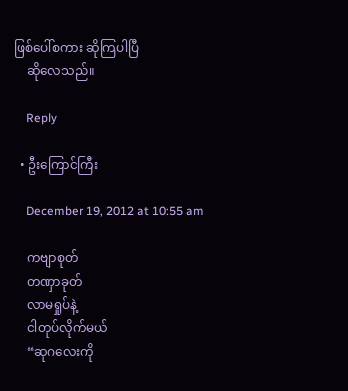ဖြစ်ပေါ်စကား ဆိုကြပါပြီ
    ဆိုလေသည်။

    Reply

  • ဦးကြောင်ကြီး

    December 19, 2012 at 10:55 am

    ကဗျာစုတ်
    တဏှာခုတ်
    လာမရှုပ်နဲ့
    ငါတုပ်လိုက်မယ်
    “ဆုဂလေးကို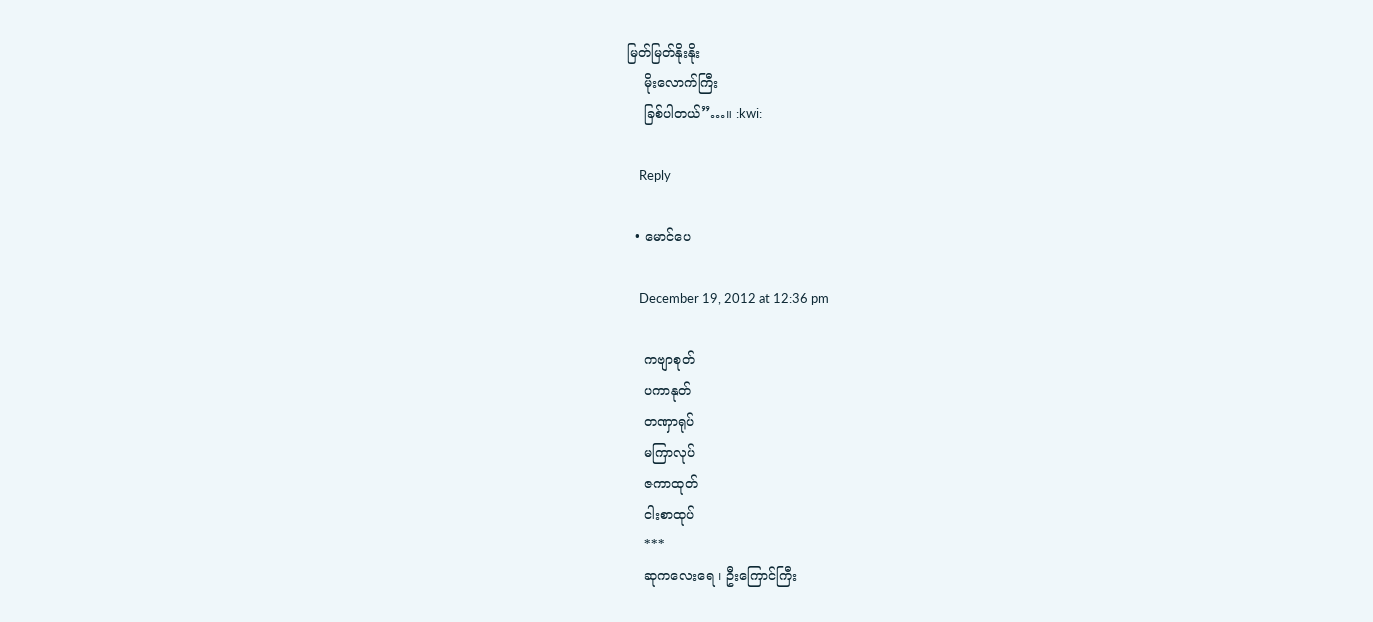မြတ်မြတ်နိုးနိုး
    မိုးလောက်ကြီး
    ခြစ်ပါတယ်”…။ :kwi:

    Reply

  • မောင်ပေ

    December 19, 2012 at 12:36 pm

    ကဗျာစုတ်
    ပကာနုတ်
    တဏှာရုပ်
    မကြာလုပ်
    ဇကာထုတ်
    ငါးစာထုပ်
    ***
    ဆုကလေးရေ ၊ ဦးကြောင်ကြီး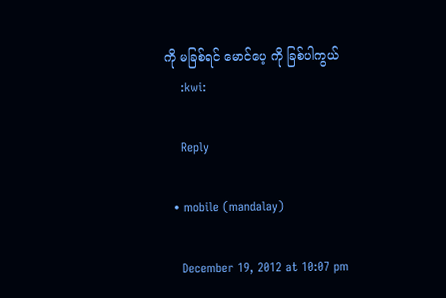ကို မခြစ်ရင် မောင်ပေ့ ကို ခြစ်ပါကွယ်
    :kwi:

    Reply

  • mobile (mandalay)

    December 19, 2012 at 10:07 pm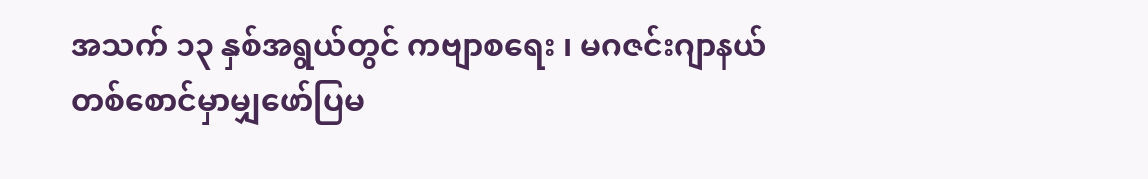အသက် ၁၃ နှစ်အရွယ်တွင် ကဗျာစရေး ၊ မဂဇင်းဂျာနယ် တစ်စောင်မှာမျှဖော်ပြမ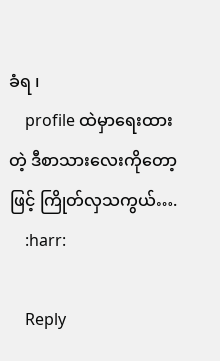ခံရ ၊
    profile ထဲမှာရေးထားတဲ့ ဒီစာသားလေးကိုတော့ဖြင့် ကြိုတ်လှသကွယ်….
    :harr:

    Reply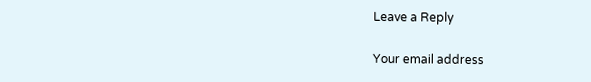Leave a Reply

Your email address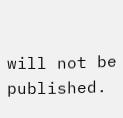will not be published.